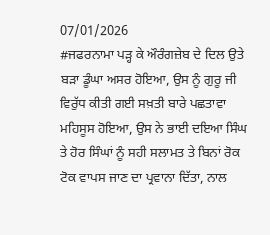07/01/2026
#ਜਫਰਨਾਮਾ ਪੜ੍ਹ ਕੇ ਔਰੰਗਜ਼ੇਬ ਦੇ ਦਿਲ ਉਤੇ ਬੜਾ ਡੂੰਘਾ ਅਸਰ ਹੋਇਆ, ਉਸ ਨੂੰ ਗੁਰੂ ਜੀ ਵਿਰੁੱਧ ਕੀਤੀ ਗਈ ਸਖ਼ਤੀ ਬਾਰੇ ਪਛਤਾਵਾ ਮਹਿਸੂਸ ਹੋਇਆ, ਉਸ ਨੇ ਭਾਈ ਦਇਆ ਸਿੰਘ ਤੇ ਹੋਰ ਸਿੰਘਾਂ ਨੂੰ ਸਹੀ ਸਲਾਮਤ ਤੇ ਬਿਨਾਂ ਰੋਕ ਟੋਕ ਵਾਪਸ ਜਾਣ ਦਾ ਪ੍ਰਵਾਨਾ ਦਿੱਤਾ, ਨਾਲ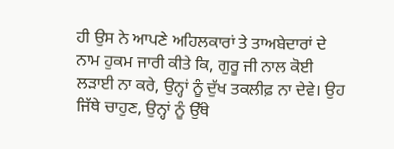ਹੀ ਉਸ ਨੇ ਆਪਣੇ ਅਹਿਲਕਾਰਾਂ ਤੇ ਤਾਅਬੇਦਾਰਾਂ ਦੇ ਨਾਮ ਹੁਕਮ ਜਾਰੀ ਕੀਤੇ ਕਿ, ਗੁਰੂ ਜੀ ਨਾਲ ਕੋਈ ਲੜਾਈ ਨਾ ਕਰੇ, ਉਨ੍ਹਾਂ ਨੂੰ ਦੁੱਖ ਤਕਲੀਫ਼ ਨਾ ਦੇਵੇ। ਉਹ ਜਿੱਥੇ ਚਾਹੁਣ, ਉਨ੍ਹਾਂ ਨੂੰ ਉੱਥੇ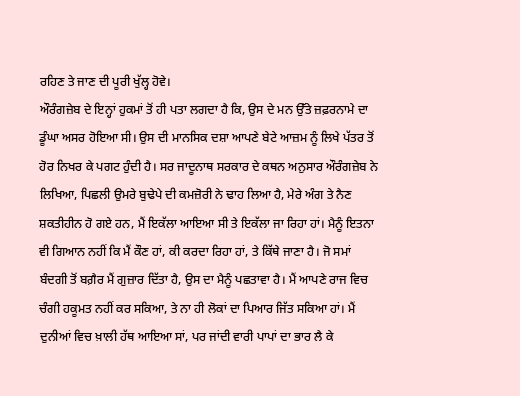ਰਹਿਣ ਤੇ ਜਾਣ ਦੀ ਪੂਰੀ ਖੁੱਲ੍ਹ ਹੋਵੇ।
ਔਰੰਗਜ਼ੇਬ ਦੇ ਇਨ੍ਹਾਂ ਹੁਕਮਾਂ ਤੋਂ ਹੀ ਪਤਾ ਲਗਦਾ ਹੈ ਕਿ, ਉਸ ਦੇ ਮਨ ਉੱਤੇ ਜ਼ਫ਼ਰਨਾਮੇ ਦਾ ਡੂੰਘਾ ਅਸਰ ਹੋਇਆ ਸੀ। ਉਸ ਦੀ ਮਾਨਸਿਕ ਦਸ਼ਾ ਆਪਣੇ ਬੇਟੇ ਆਜ਼ਮ ਨੂੰ ਲਿਖੇ ਪੱਤਰ ਤੋਂ ਹੋਰ ਨਿਖਰ ਕੇ ਪਗਟ ਹੁੰਦੀ ਹੈ। ਸਰ ਜਾਦੂਨਾਥ ਸਰਕਾਰ ਦੇ ਕਥਨ ਅਨੁਸਾਰ ਔਰੰਗਜ਼ੇਬ ਨੇ ਲਿਖਿਆ, ਪਿਛਲੀ ਉਮਰੇ ਬੁਢੇਪੇ ਦੀ ਕਮਜ਼ੋਰੀ ਨੇ ਢਾਹ ਲਿਆ ਹੈ, ਮੇਰੇ ਅੰਗ ਤੇ ਨੈਣ ਸ਼ਕਤੀਹੀਨ ਹੋ ਗਏ ਹਨ, ਮੈਂ ਇਕੱਲਾ ਆਇਆ ਸੀ ਤੇ ਇਕੱਲਾ ਜਾ ਰਿਹਾ ਹਾਂ। ਮੈਨੂੰ ਇਤਨਾ ਵੀ ਗਿਆਨ ਨਹੀਂ ਕਿ ਮੈਂ ਕੌਣ ਹਾਂ, ਕੀ ਕਰਦਾ ਰਿਹਾ ਹਾਂ, ਤੇ ਕਿੱਥੇ ਜਾਣਾ ਹੈ। ਜੋ ਸਮਾਂ ਬੰਦਗੀ ਤੋਂ ਬਗ਼ੈਰ ਮੈਂ ਗੁਜ਼ਾਰ ਦਿੱਤਾ ਹੈ, ਉਸ ਦਾ ਮੈਨੂੰ ਪਛਤਾਵਾ ਹੈ। ਮੈਂ ਆਪਣੇ ਰਾਜ ਵਿਚ ਚੰਗੀ ਹਕੂਮਤ ਨਹੀਂ ਕਰ ਸਕਿਆ, ਤੇ ਨਾ ਹੀ ਲੋਕਾਂ ਦਾ ਪਿਆਰ ਜਿੱਤ ਸਕਿਆ ਹਾਂ। ਮੈਂ ਦੁਨੀਆਂ ਵਿਚ ਖ਼ਾਲੀ ਹੱਥ ਆਇਆ ਸਾਂ, ਪਰ ਜਾਂਦੀ ਵਾਰੀ ਪਾਪਾਂ ਦਾ ਭਾਰ ਲੈ ਕੇ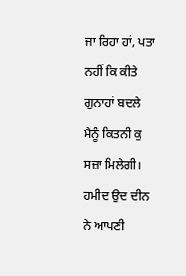ਜਾ ਰਿਹਾ ਹਾਂ, ਪਤਾ ਨਹੀਂ ਕਿ ਕੀਤੇ ਗੁਨਾਹਾਂ ਬਦਲੇ ਮੈਨੂੰ ਕਿਤਨੀ ਕੁ ਸਜ਼ਾ ਮਿਲੇਗੀ।
ਹਮੀਦ ਉਦ ਦੀਨ ਨੇ ਆਪਣੀ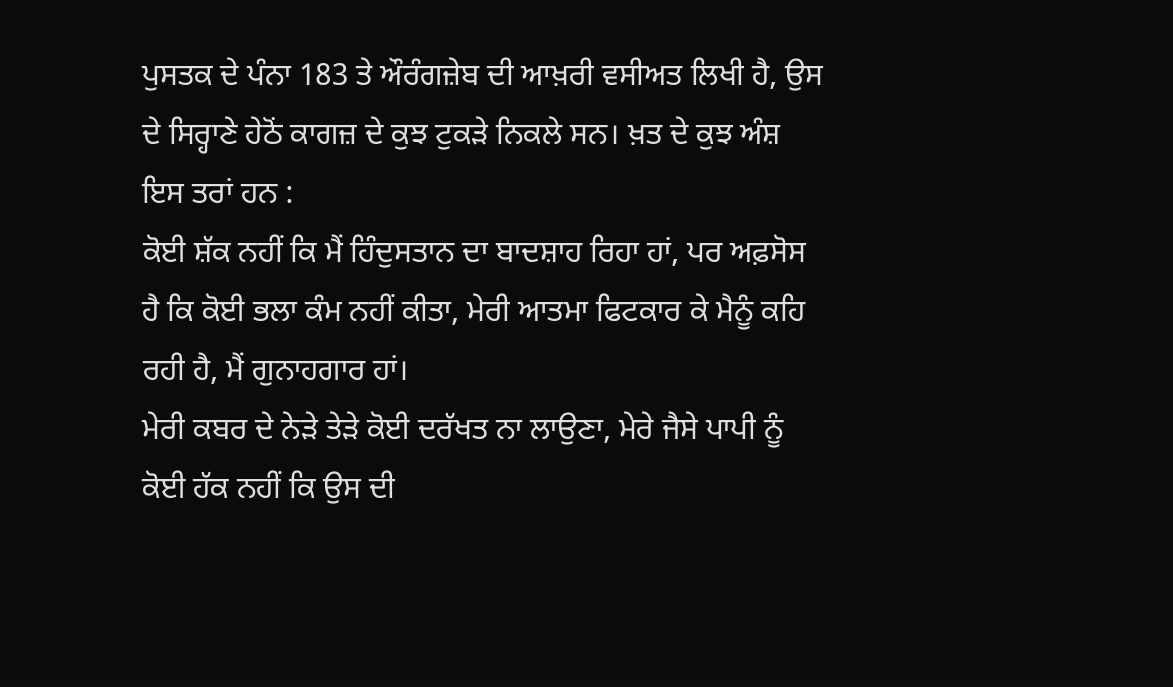ਪੁਸਤਕ ਦੇ ਪੰਨਾ 183 ਤੇ ਔਰੰਗਜ਼ੇਬ ਦੀ ਆਖ਼ਰੀ ਵਸੀਅਤ ਲਿਖੀ ਹੈ, ਉਸ ਦੇ ਸਿਰ੍ਹਾਣੇ ਹੇਠੋਂ ਕਾਗਜ਼ ਦੇ ਕੁਝ ਟੁਕੜੇ ਨਿਕਲੇ ਸਨ। ਖ਼ਤ ਦੇ ਕੁਝ ਅੰਸ਼ ਇਸ ਤਰਾਂ ਹਨ :
ਕੋਈ ਸ਼ੱਕ ਨਹੀਂ ਕਿ ਮੈਂ ਹਿੰਦੁਸਤਾਨ ਦਾ ਬਾਦਸ਼ਾਹ ਰਿਹਾ ਹਾਂ, ਪਰ ਅਫ਼ਸੋਸ ਹੈ ਕਿ ਕੋਈ ਭਲਾ ਕੰਮ ਨਹੀਂ ਕੀਤਾ, ਮੇਰੀ ਆਤਮਾ ਫਿਟਕਾਰ ਕੇ ਮੈਨੂੰ ਕਹਿ ਰਹੀ ਹੈ, ਮੈਂ ਗੁਨਾਹਗਾਰ ਹਾਂ।
ਮੇਰੀ ਕਬਰ ਦੇ ਨੇੜੇ ਤੇੜੇ ਕੋਈ ਦਰੱਖਤ ਨਾ ਲਾਉਣਾ, ਮੇਰੇ ਜੈਸੇ ਪਾਪੀ ਨੂੰ ਕੋਈ ਹੱਕ ਨਹੀਂ ਕਿ ਉਸ ਦੀ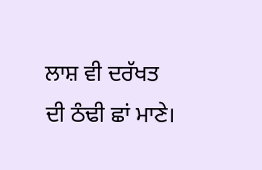ਲਾਸ਼ ਵੀ ਦਰੱਖਤ ਦੀ ਠੰਢੀ ਛਾਂ ਮਾਣੇ।